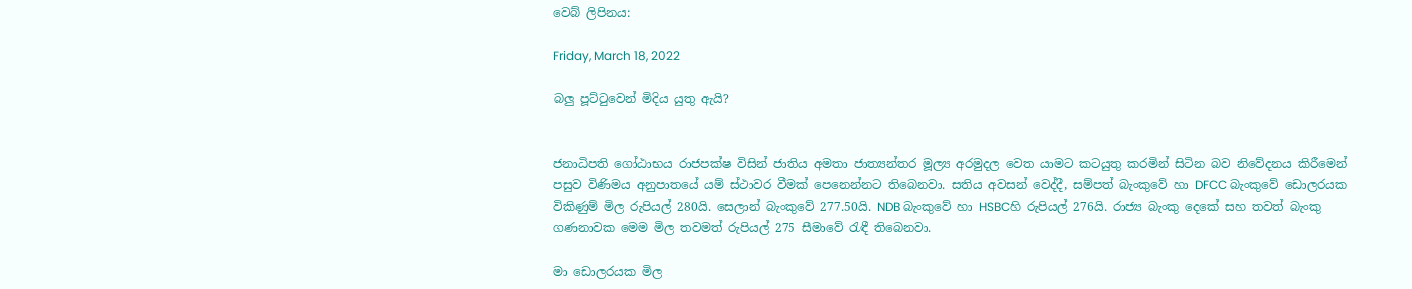වෙබ් ලිපිනය:

Friday, March 18, 2022

බලු පූට්ටුවෙන් මිදිය යුතු ඇයි?


ජනාධිපති ගෝඨාභය රාජපක්ෂ විසින් ජාතිය අමතා ජාත්‍යන්තර මූල්‍ය අරමුදල වෙත යාමට කටයුතු කරමින් සිටින බව නිවේදනය කිරීමෙන් පසුව විණිමය අනුපාතයේ යම් ස්ථාවර වීමක් පෙනෙන්නට තිබෙනවා. සතිය අවසන් වෙද්දී, සම්පත් බැංකුවේ හා DFCC බැංකුවේ ඩොලරයක විකිණුම් මිල රුපියල් 280යි. සෙලාන් බැංකුවේ 277.50යි. NDB බැංකුවේ හා HSBCහි රුපියල් 276යි. රාජ්‍ය බැංකු දෙකේ සහ තවත් බැංකු ගණනාවක මෙම මිල තවමත් රුපියල් 275 සීමාවේ රැඳී තිබෙනවා.

මා ඩොලරයක මිල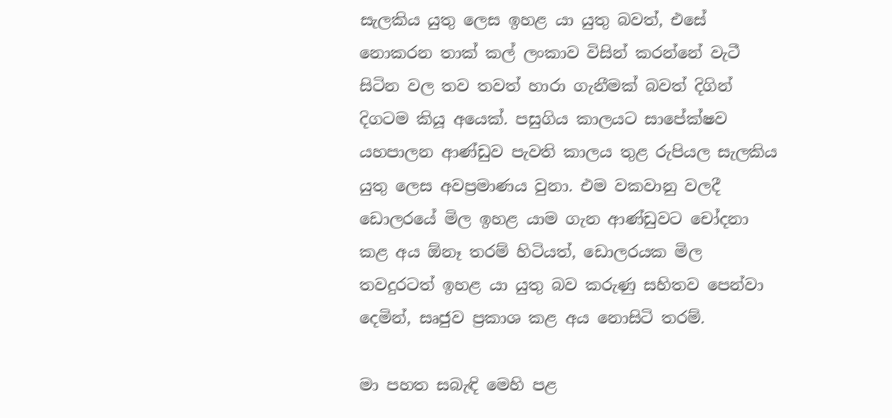සැලකිය යුතු ලෙස ඉහළ යා යුතු බවත්, එසේ නොකරන තාක් කල් ලංකාව විසින් කරන්නේ වැටී සිටින වල තව තවත් හාරා ගැනීමක් බවත් දිගින් දිගටම කියූ අයෙක්. පසුගිය කාලයට සාපේක්ෂව යහපාලන ආණ්ඩුව පැවති කාලය තුළ රුපියල සැලකිය යුතු ලෙස අවප්‍රමාණය වුනා. එම වකවානු වලදී ඩොලරයේ මිල ඉහළ යාම ගැන ආණ්ඩුවට චෝදනා කළ අය ඕනෑ තරම් හිටියත්, ඩොලරයක මිල තවදුරටත් ඉහළ යා යුතු බව කරුණු සහිතව පෙන්වා දෙමින්, සෘජුව ප්‍රකාශ කළ අය නොසිටි තරම්.

මා පහත සබැඳි මෙහි පළ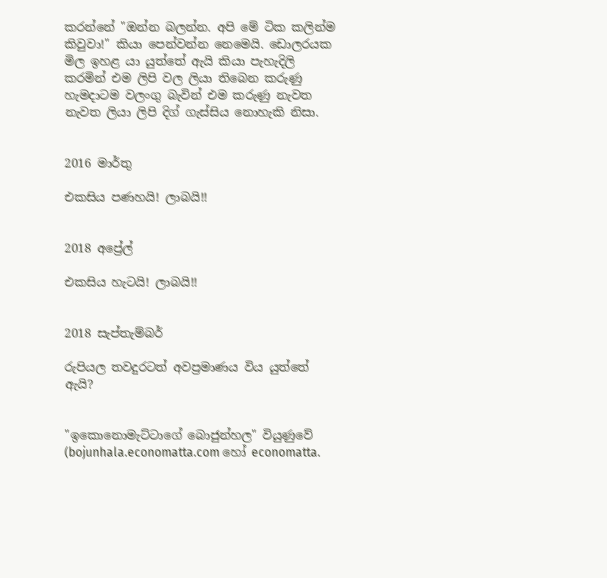කරන්නේ "ඔන්න බලන්න. අපි මේ ටික කලින්ම කිවුවා!" කියා පෙන්වන්න නෙමෙයි. ඩොලරයක මිල ඉහළ යා යුත්තේ ඇයි කියා පැහැදිලි කරමින් එම ලිපි වල ලියා තිබෙන කරුණු හැමදාටම වලංගු බැවින් එම කරුණු නැවත නැවත ලියා ලිපි දිග් ගැස්සිය නොහැකි නිසා.


2016 මාර්තු

එකසිය පණහයි! ලාබයි!!


2018 අප්‍රේල්

එකසිය හැටයි! ලාබයි!!


2018 සැප්තැම්බර්

රුපියල තවදුරටත් අවප්‍රමාණය විය යුත්තේ ඇයි?


"ඉකොනොමැට්ටාගේ බොජුන්හල" වියුණුවේ (bojunhala.economatta.com හෝ economatta.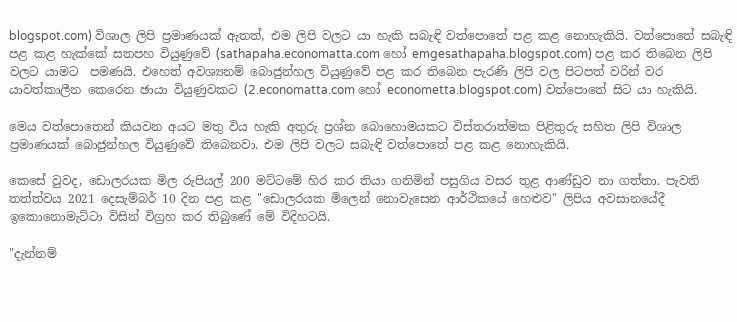blogspot.com) විශාල ලිපි ප්‍රමාණයක් ඇතත්, එම ලිපි වලට යා හැකි සබැඳි වත්පොතේ පළ කළ නොහැකියි. වත්පොතේ සබැඳි පළ කළ හැක්කේ සතපහ වියුණුවේ (sathapaha.economatta.com හෝ emgesathapaha.blogspot.com) පළ කර තිබෙන ලිපි වලට යාමට  පමණයි. එහෙත් අවශ්‍යනම් බොජුන්හල වියුණුවේ පළ කර තිබෙන පැරණි ලිපි වල පිටපත් වරින් වර යාවත්කාලීන කෙරෙන ඡායා වියුණුවකට (2.economatta.com හෝ econometta.blogspot.com) වත්පොතේ සිට යා හැකියි.

මෙය වත්පොතෙන් කියවන අයට මතු විය හැකි අතුරු ප්‍රශ්න බොහොමයකට විස්තරාත්මක පිළිතුරු සහිත ලිපි විශාල ප්‍රමාණයක් බොජුන්හල වියුණුවේ තිබෙනවා. එම ලිපි වලට සබැඳි වත්පොතේ පළ කළ නොහැකියි.

කෙසේ වුවද, ඩොලරයක මිල රුපියල් 200 මට්ටමේ හිර කර තියා ගනිමින් පසුගිය වසර තුළ ආණ්ඩුව නා ගත්තා. පැවති තත්ත්වය 2021 දෙසැම්බර් 10 දින පළ කළ "ඩොලරයක මිලෙන් නොවැසෙන ආර්ථිකයේ හෙළුව" ලිපිය අවසානයේදී ඉකොනොමැට්ටා විසින් විග්‍රහ කර තිබුණේ මේ විදිහටයි.

"දැන්නම්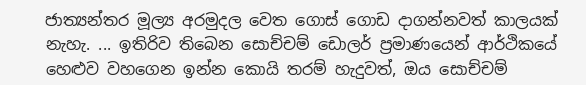ජාත්‍යන්තර මූල්‍ය අරමුදල වෙත ගොස් ගොඩ දාගන්නවත් කාලයක් නැහැ. ... ඉතිරිව තිබෙන සොච්චම් ඩොලර් ප්‍රමාණයෙන් ආර්ථිකයේ හෙළුව වහගෙන ඉන්න කොයි තරම් හැදුවත්, ඔය සොච්චම්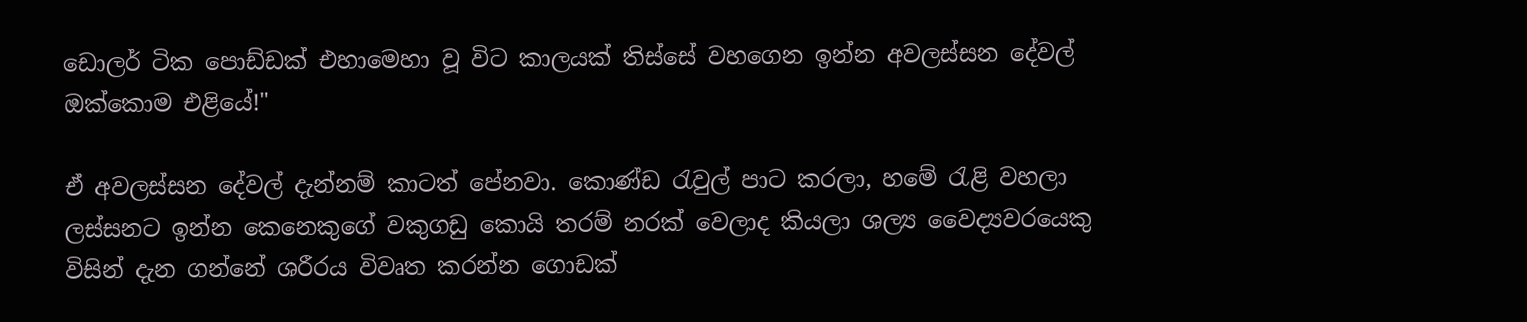ඩොලර් ටික පොඩ්ඩක් එහාමෙහා වූ විට කාලයක් තිස්සේ වහගෙන ඉන්න අවලස්සන දේවල් ඔක්කොම එළියේ!"

ඒ අවලස්සන දේවල් දැන්නම් කාටත් පේනවා. කොණ්ඩ රැවුල් පාට කරලා, හමේ රැළි වහලා ලස්සනට ඉන්න කෙනෙකුගේ වකුගඩු කොයි තරම් නරක් වෙලාද කියලා ශල්‍ය වෛද්‍යවරයෙකු විසින් දැන ගන්නේ ශරීරය විවෘත කරන්න ගොඩක්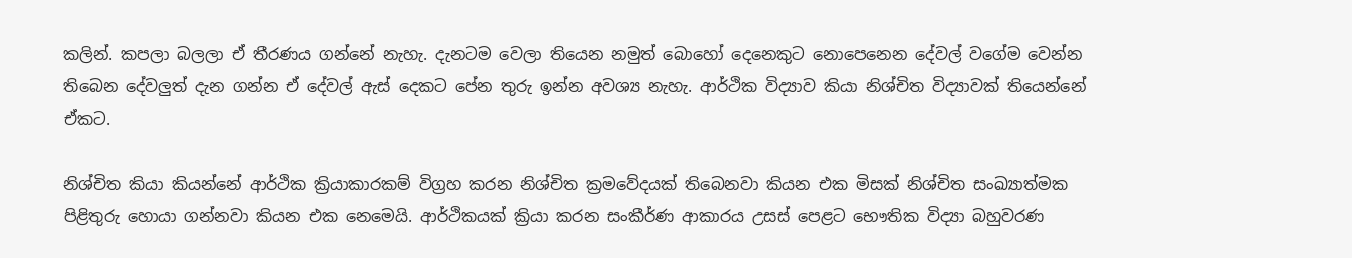කලින්. කපලා බලලා ඒ තීරණය ගන්නේ නැහැ. දැනටම වෙලා තියෙන නමුත් බොහෝ දෙනෙකුට නොපෙනෙන දේවල් වගේම වෙන්න තිබෙන දේවලුත් දැන ගන්න ඒ දේවල් ඇස් දෙකට පේන තුරු ඉන්න අවශ්‍ය නැහැ. ආර්ථික විද්‍යාව කියා නිශ්චිත විද්‍යාවක් තියෙන්නේ ඒකට.

නිශ්චිත කියා කියන්නේ ආර්ථික ක්‍රියාකාරකම් විග්‍රහ කරන නිශ්චිත ක්‍රමවේදයක් තිබෙනවා කියන එක මිසක් නිශ්චිත සංඛ්‍යාත්මක පිළිතුරු හොයා ගන්නවා කියන එක නෙමෙයි. ආර්ථිකයක් ක්‍රියා කරන සංකීර්ණ ආකාරය උසස් පෙළට භෞතික විද්‍යා බහුවරණ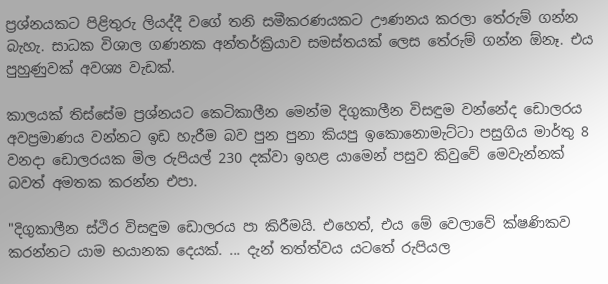ප්‍රශ්නයකට පිළිතුරු ලියද්දී වගේ තනි සමීකරණයකට ඌණනය කරලා තේරුම් ගන්න බැහැ. සාධක විශාල ගණනක අන්තර්ක්‍රියාව සමස්තයක් ලෙස තේරුම් ගන්න ඕනෑ. එය පුහුණුවක් අවශ්‍ය වැඩක්.

කාලයක් තිස්සේම ප්‍රශ්නයට කෙටිකාලීන මෙන්ම දිගුකාලීන විසඳුම වන්නේද ඩොලරය අවප්‍රමාණය වන්නට ඉඩ හැරීම බව පුන පුනා කියපු ඉකොනොමැට්ටා පසුගිය මාර්තු 8 වනදා ඩොලරයක මිල රුපියල් 230 දක්වා ඉහළ යාමෙන් පසුව කිවුවේ මෙවැන්නක් බවත් අමතක කරන්න එපා.

"දිගුකාලීන ස්ථිර විසඳුම ඩොලරය පා කිරීමයි. එහෙත්, එය මේ වෙලාවේ ක්ෂණිකව කරන්නට යාම භයානක දෙයක්. ... දැන් තත්ත්වය යටතේ රුපියල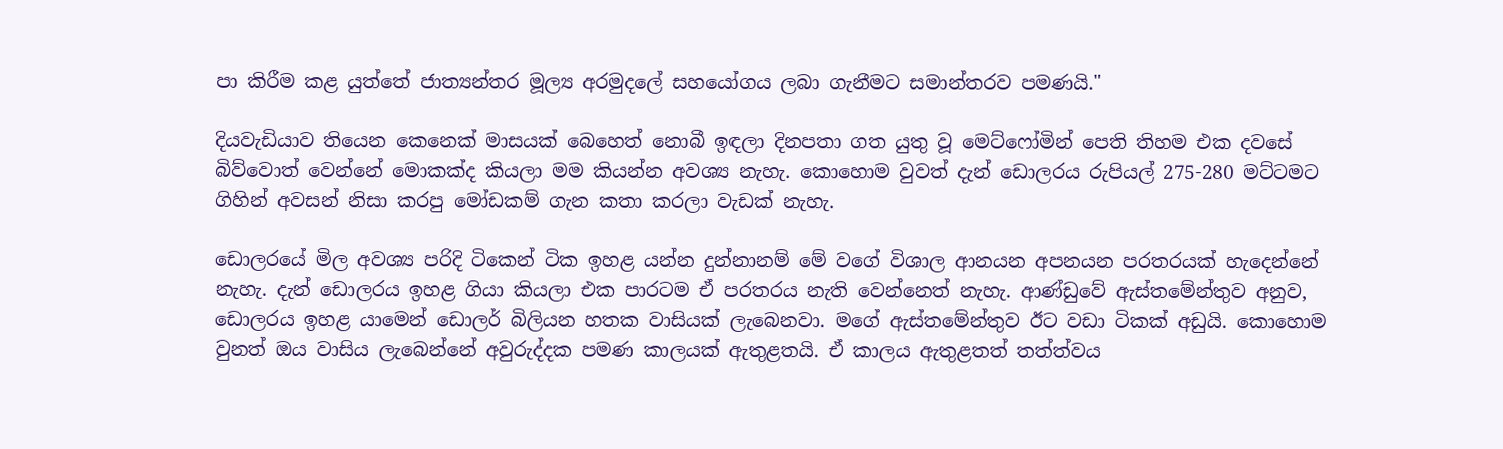පා කිරීම කළ යුත්තේ ජාත්‍යන්තර මූල්‍ය අරමුදලේ සහයෝගය ලබා ගැනීමට සමාන්තරව පමණයි."

දියවැඩියාව තියෙන කෙනෙක් මාසයක් බෙහෙත් නොබී ඉඳලා දිනපතා ගත යුතු වූ මෙට්ෆෝමින් පෙති තිහම එක දවසේ බිව්වොත් වෙන්නේ මොකක්ද කියලා මම කියන්න අවශ්‍ය නැහැ. කොහොම වුවත් දැන් ඩොලරය රුපියල් 275-280 මට්ටමට ගිහින් අවසන් නිසා කරපු මෝඩකම් ගැන කතා කරලා වැඩක් නැහැ.

ඩොලරයේ මිල අවශ්‍ය පරිදි ටිකෙන් ටික ඉහළ යන්න දුන්නානම් මේ වගේ විශාල ආනයන අපනයන පරතරයක් හැදෙන්නේ නැහැ. දැන් ඩොලරය ඉහළ ගියා කියලා එක පාරටම ඒ පරතරය නැති වෙන්නෙත් නැහැ. ආණ්ඩුවේ ඇස්තමේන්තුව අනුව, ඩොලරය ඉහළ යාමෙන් ඩොලර් බිලියන හතක වාසියක් ලැබෙනවා. මගේ ඇස්තමේන්තුව ඊට වඩා ටිකක් අඩුයි. කොහොම වුනත් ඔය වාසිය ලැබෙන්නේ අවුරුද්දක පමණ කාලයක් ඇතුළතයි. ඒ කාලය ඇතුළතත් තත්ත්වය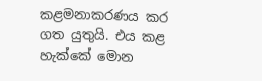කළමනාකරණය කර ගත යුතුයි. එය කළ හැක්කේ මොන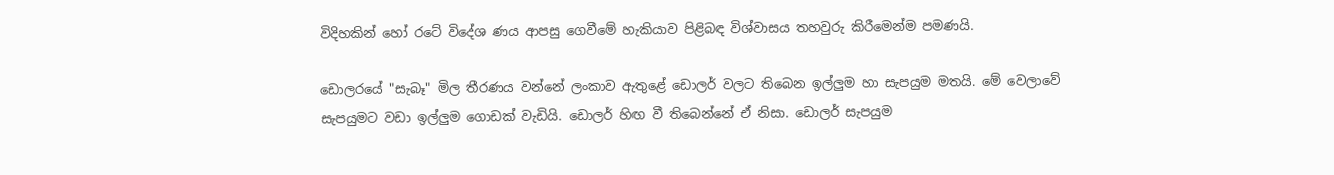විදිහකින් හෝ රටේ විදේශ ණය ආපසු ගෙවීමේ හැකියාව පිළිබඳ විශ්වාසය තහවුරු කිරීමෙන්ම පමණයි.

ඩොලරයේ "සැබෑ" මිල තීරණය වන්නේ ලංකාව ඇතුළේ ඩොලර් වලට තිබෙන ඉල්ලුම හා සැපයුම මතයි. මේ වෙලාවේ සැපයුමට වඩා ඉල්ලුම ගොඩක් වැඩියි. ඩොලර් හිඟ වී තිබෙන්නේ ඒ නිසා. ඩොලර් සැපයුම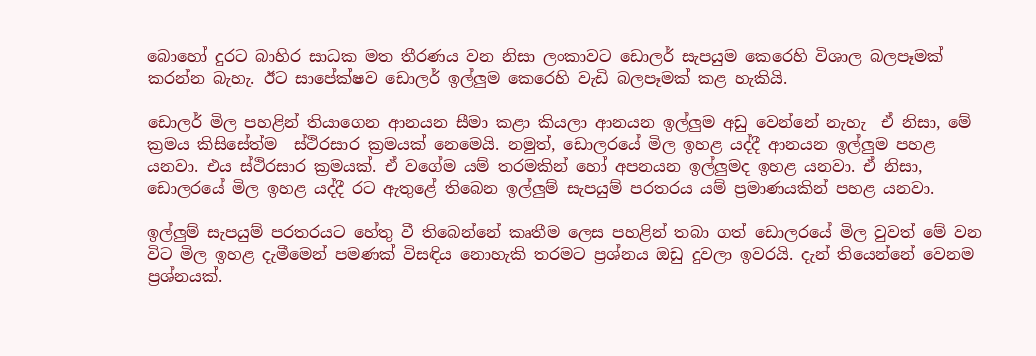බොහෝ දුරට බාහිර සාධක මත තීරණය වන නිසා ලංකාවට ඩොලර් සැපයුම කෙරෙහි විශාල බලපෑමක් කරන්න බැහැ. ඊට සාපේක්ෂව ඩොලර් ඉල්ලුම කෙරෙහි වැඩි බලපෑමක් කළ හැකියි.

ඩොලර් මිල පහළින් තියාගෙන ආනයන සීමා කළා කියලා ආනයන ඉල්ලුම අඩු වෙන්නේ නැහැ  ඒ නිසා, මේ ක්‍රමය කිසිසේත්ම  ස්ථිරසාර ක්‍රමයක් නෙමෙයි. නමුත්, ඩොලරයේ මිල ඉහළ යද්දී ආනයන ඉල්ලුම පහළ යනවා. එය ස්ථිරසාර ක්‍රමයක්. ඒ වගේම යම් තරමකින් හෝ අපනයන ඉල්ලුමද ඉහළ යනවා. ඒ නිසා, ඩොලරයේ මිල ඉහළ යද්දී රට ඇතුළේ තිබෙන ඉල්ලුම් සැපයුම් පරතරය යම් ප්‍රමාණයකින් පහළ යනවා.

ඉල්ලුම් සැපයුම් පරතරයට හේතු වී තිබෙන්නේ කෘතීම ලෙස පහළින් තබා ගත් ඩොලරයේ මිල වුවත් මේ වන විට මිල ඉහළ දැමීමෙන් පමණක් විසඳිය නොහැකි තරමට ප්‍රශ්නය ඔඩු දුවලා ඉවරයි. දැන් තියෙන්නේ වෙනම ප්‍රශ්නයක්.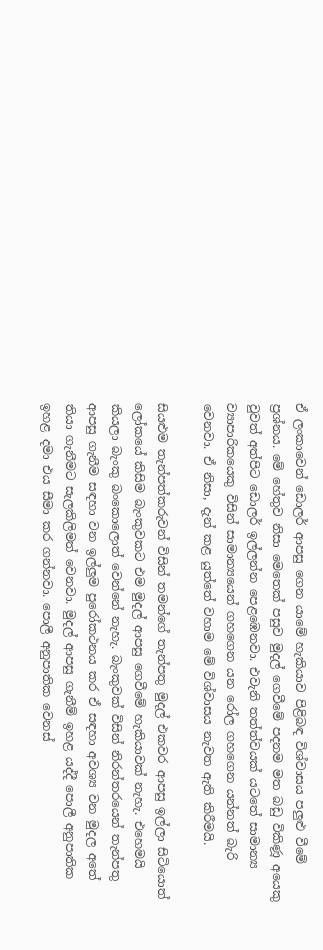ඒ ලංකාවෙන් ඩොලර් ආපසු ගෙන යාමේ හැකියාව පිළිබඳ විශ්වාසය පලුළු වීමේ ප්‍රශ්නය. මේ හේතුව නිසා මෙතෙක් පසුව මුදල් ගෙවීමේ පදනම මත බඩු විකිණූ අයෙකු වුවත් අත්පිට ඩොලර් ඉල්ලන්න පෙළඹෙනවා. එවැනි තත්ත්වයක් යටතේ සාමාන්‍ය ව්‍යාපාරිකයෙකු විසින් සාමාන්‍යයෙන් ගහගෙන යන රෝල ගහගෙන යන්නත් බැරි වෙනවා. ඒ නිසා, දැන් කළ යුත්තේ වහාම මේ විශ්වාසය නැවත ඇති කිරීමයි.

සියළුම තැන්පත්කරුවන් විසින් තමන්ගේ තැන්පතු මුදල් එකවර ආපසු ඉල්ලා සිටියොත් ලෝකයේ කිසිම බැංකුවකට එම මුදල් ආපසු ගෙවීමේ හැකියාවක් නැහැ. එහෙමයි කියලා බැංකු බංකොලොත් වෙන්නේ නැහැ. බැංකුවක් විසින් නිරන්තරයෙන් තැන්පතු ආපසු ගැනීම සඳහා වන ඉල්ලුම පුරෝකථනය කර ඒ සඳහා අවශ්‍ය වන මුදල අතේ තියා ගැනීමට සැලකිලිමත් වෙනවා. මුදල් ආපසු ගැනීම් ඉහළ යද්දී පොලී අනුපාතික ඉහළ දමා එය සීමා කර ගන්නවා. පොලී අනුපාතික වෙනස්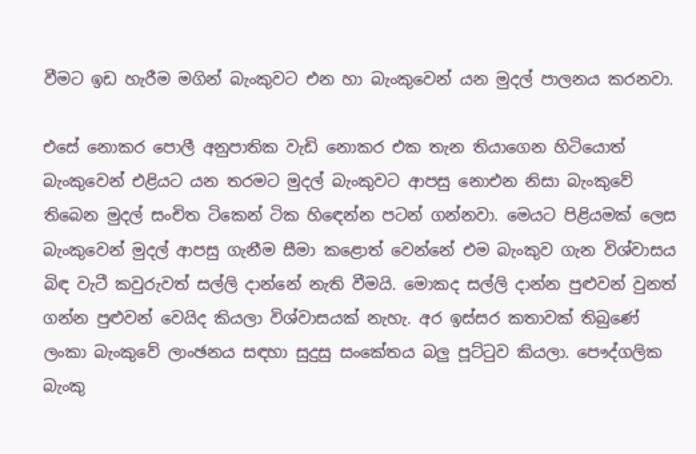වීමට ඉඩ හැරීම මගින් බැංකුවට එන හා බැංකුවෙන් යන මුදල් පාලනය කරනවා.

එසේ නොකර පොලී අනුපාතික වැඩි නොකර එක තැන තියාගෙන හිටියොත් බැංකුවෙන් එළියට යන තරමට මුදල් බැංකුවට ආපසු නොඑන නිසා බැංකුවේ තිබෙන මුදල් සංචිත ටිකෙන් ටික හිඳෙන්න පටන් ගන්නවා. මෙයට පිළියමක් ලෙස බැංකුවෙන් මුදල් ආපසු ගැනීම සීමා කළොත් වෙන්නේ එම බැංකුව ගැන විශ්වාසය බිඳ වැටී කවුරුවත් සල්ලි දාන්නේ නැති වීමයි. මොකද සල්ලි දාන්න පුළුවන් වුනත් ගන්න පුළුවන් වෙයිද කියලා විශ්වාසයක් නැහැ. අර ඉස්සර කතාවක් තිබුණේ ලංකා බැංකුවේ ලාංඡනය සඳහා සුදුසු සංකේතය බලු පූට්ටුව කියලා. පෞද්ගලික බැංකු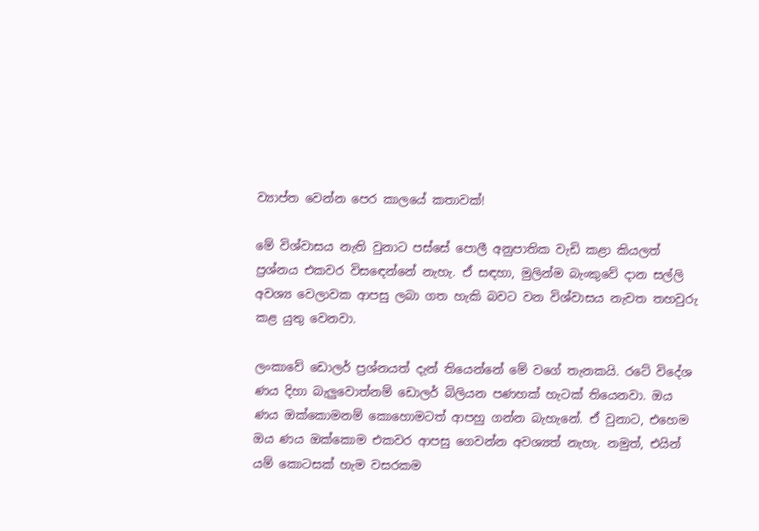ව්‍යාප්ත වෙන්න පෙර කාලයේ කතාවක්!

මේ විශ්වාසය නැති වුනාට පස්සේ පොලී අනුපාතික වැඩි කළා කියලත් ප්‍රශ්නය එකවර විසඳෙන්නේ නැහැ. ඒ සඳහා, මුලින්ම බැංකුවේ දාන සල්ලි අවශ්‍ය වෙලාවක ආපසු ලබා ගත හැකි බවට වන විශ්වාසය නැවත තහවුරු කළ යුතු වෙනවා.

ලංකාවේ ඩොලර් ප්‍රශ්නයත් දැන් තියෙන්නේ මේ වගේ තැනකයි. රටේ විදේශ ණය දිහා බැලුවොත්නම් ඩොලර් බිලියන පණහක් හැටක් තියෙනවා. ඔය ණය ඔක්කොමනම් කොහොමටත් ආපහු ගන්න බැහැනේ. ඒ වුනාට, එහෙම ඔය ණය ඔක්කොම එකවර ආපසු ගෙවන්න අවශ්‍යත් නැහැ. නමුත්, එයින් යම් කොටසක් හැම වසරකම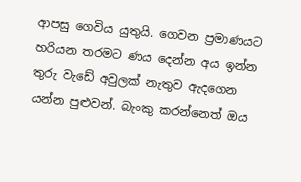ආපසු ගෙවිය යුතුයි. ගෙවන ප්‍රමාණයට හරියන තරමට ණය දෙන්න අය ඉන්න තුරු වැඩේ අවුලක් නැතුව ඇදගෙන යන්න පුළුවන්. බැංකු කරන්නෙත් ඔය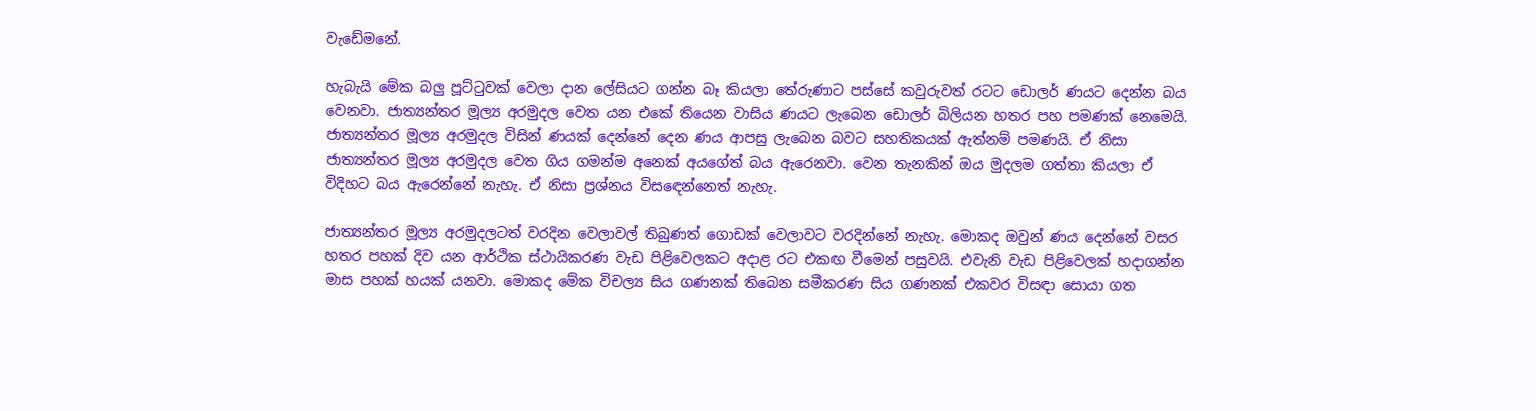වැඩේමනේ.

හැබැයි මේක බලු පූට්ටුවක් වෙලා දාන ලේසියට ගන්න බෑ කියලා තේරුණාට පස්සේ කවුරුවත් රටට ඩොලර් ණයට දෙන්න බය වෙනවා. ජාත්‍යන්තර මූල්‍ය අරමුදල වෙත යන එකේ තියෙන වාසිය ණයට ලැබෙන ඩොලර් බිලියන හතර පහ පමණක් නෙමෙයි. ජාත්‍යන්තර මූල්‍ය අරමුදල විසින් ණයක් දෙන්නේ දෙන ණය ආපසු ලැබෙන බවට සහතිකයක් ඇත්නම් පමණයි. ඒ නිසා ජාත්‍යන්තර මූල්‍ය අරමුදල වෙත ගිය ගමන්ම අනෙක් අයගේත් බය ඇරෙනවා. වෙන තැනකින් ඔය මුදලම ගත්තා කියලා ඒ විදිහට බය ඇරෙන්නේ නැහැ. ඒ නිසා ප්‍රශ්නය විසඳෙන්නෙත් නැහැ.

ජාත්‍යන්තර මූල්‍ය අරමුදලටත් වරදින වෙලාවල් තිබුණත් ගොඩක් වෙලාවට වරදින්නේ නැහැ. මොකද ඔවුන් ණය දෙන්නේ වසර හතර පහක් දිව යන ආර්ථික ස්ථායිකරණ වැඩ පිළිවෙලකට අදාළ රට එකඟ වීමෙන් පසුවයි. එවැනි වැඩ පිළිවෙලක් හදාගන්න මාස පහක් හයක් යනවා. මොකද මේක විචල්‍ය සිය ගණනක් තිබෙන සමීකරණ සිය ගණනක් එකවර විසඳා සොයා ගත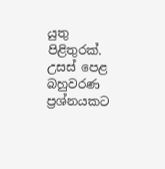යුතු පිළිතුරක්. උසස් පෙළ බහුවරණ ප්‍රශ්නයකට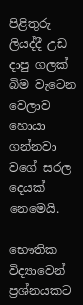පිළිතුරු ලියද්දී උඩ දාපු ගලක් බිම වැටෙන වෙලාව හොයා ගන්නවා වගේ සරල දෙයක් නෙමෙයි.

භෞතික විද්‍යාවෙන් ප්‍රශ්නයකට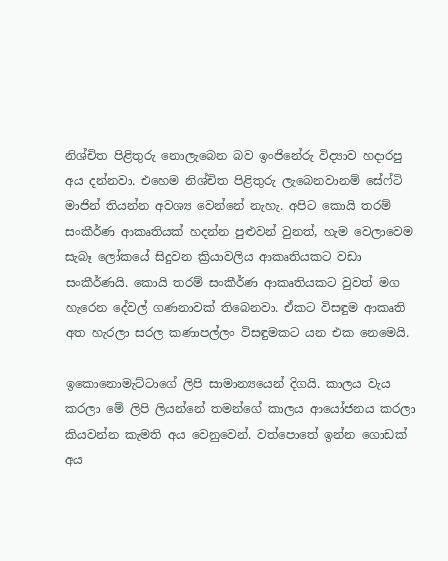නිශ්චිත පිළිතුරු නොලැබෙන බව ඉංජිනේරු විද්‍යාව හදාරපු අය දන්නවා. එහෙම නිශ්චිත පිළිතුරු ලැබෙනවානම් සේෆ්ටි මාජින් තියන්න අවශ්‍ය වෙන්නේ නැහැ. අපිට කොයි තරම් සංකීර්ණ ආකෘතියක් හදන්න පුළුවන් වුනත්, හැම වෙලාවෙම සැබෑ ලෝකයේ සිදුවන ක්‍රියාවලිය ආකෘතියකට වඩා සංකීර්ණයි. කොයි තරම් සංකීර්ණ ආකෘතියකට වුවත් මග හැරෙන දේවල් ගණනාවක් තිබෙනවා. ඒකට විසඳුම ආකෘති අත හැරලා සරල කණාපල්ලං විසඳුමකට යන එක නෙමෙයි.

ඉකොනොමැට්ටාගේ ලිපි සාමාන්‍යයෙන් දිගයි. කාලය වැය කරලා මේ ලිපි ලියන්නේ තමන්ගේ කාලය ආයෝජනය කරලා කියවන්න කැමති අය වෙනුවෙන්. වත්පොතේ ඉන්න ගොඩක් අය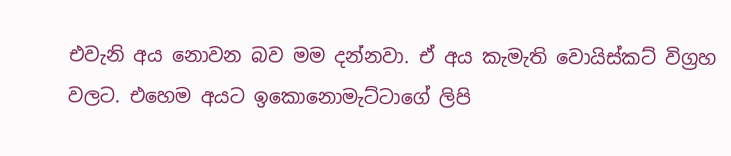එවැනි අය නොවන බව මම දන්නවා. ඒ අය කැමැති වොයිස්කට් විග්‍රහ වලට. එහෙම අයට ඉකොනොමැට්ටාගේ ලිපි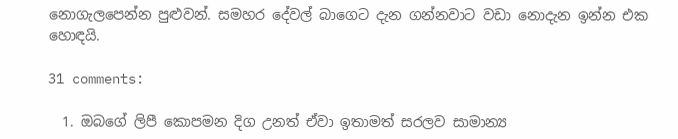නොගැලපෙන්න පුළුවන්. සමහර දේවල් බාගෙට දැන ගන්නවාට වඩා නොදැන ඉන්න එක හොඳයි.

31 comments:

  1. ඔබගේ ලිපී කොපමන දිග උනත් ඒවා ඉතාමත් සරලව සාමාන්‍ය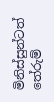මිනිස්සුන්ටත් තේරුම්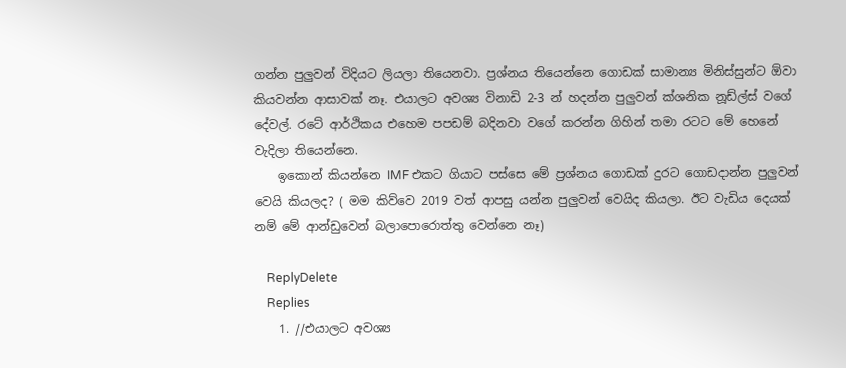ගන්න පුලුවන් විදියට ලියලා තියෙනවා. ප්‍රශ්නය තියෙන්නෙ ගොඩක් සාමාන්‍ය මිනිස්සුන්ට ඕවා කියවන්න ආසාවක් නෑ. එයාලට අවශ්‍ය විනාඩි 2-3 න් හදන්න පුලුවන් ක්ශනික නූඩ්ල්ස් වගේ දේවල්. රටේ ආර්ථිකය එහෙම පපඩම් බදිනවා වගේ කරන්න ගිහින් තමා රටට මේ හෙනේ වැදිලා තියෙන්නෙ.
    ඉකොන් කියන්නෙ IMF එකට ගියාට පස්සෙ මේ ප්‍රශ්නය ගොඩක් දුරට ගොඩදාන්න පුලුවන් වෙයි කියලද? ( මම කිව්වෙ 2019 වත් ආපසු යන්න පුලුවන් වෙයිද කියලා. ඊට වැඩිය දෙයක් නම් මේ ආන්ඩුවෙන් බලාපොරොත්තු වෙන්නෙ නෑ)

    ReplyDelete
    Replies
    1. //එයාලට අවශ්‍ය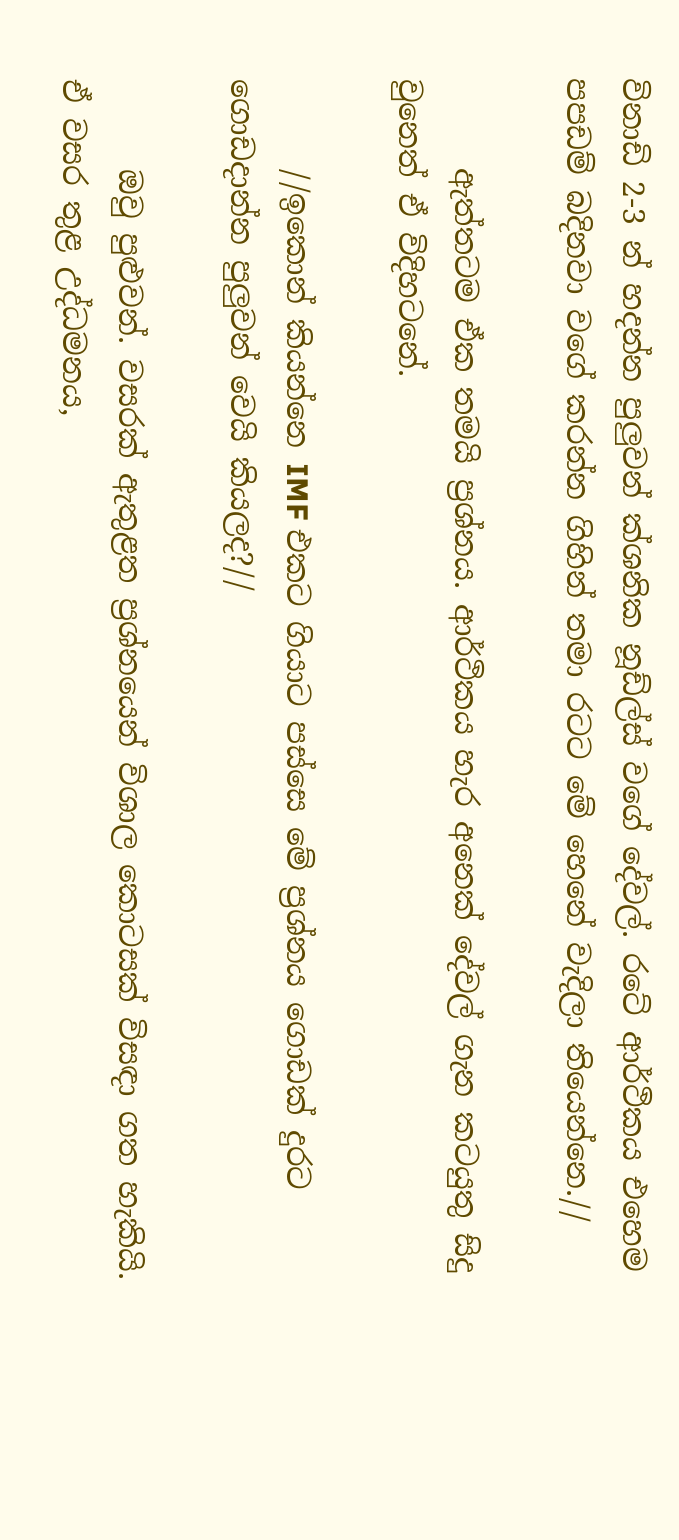විනාඩි 2-3 න් හදන්න පුලුවන් ක්ශනික නූඩ්ල්ස් වගේ දේවල්. රටේ ආර්ථිකය එහෙම පපඩම් බදිනවා වගේ කරන්න ගිහින් තමා රටට මේ හෙනේ වැදිලා තියෙන්නෙ.//

      ඇත්තටම ඒක තමයි ප්‍රශ්නය. ආර්ථිකය හැර අනෙක් දේවල් ගැන කටයුතු සිදු වුනෙත් ඒ විදිහටනේ.

      //ඉකොන් කියන්නෙ IMF එකට ගියාට පස්සෙ මේ ප්‍රශ්නය ගොඩක් දුරට ගොඩදාන්න පුලුවන් වෙයි කියලද?//

      ඔවු පුළුවන්. වසරක් ඇතුළත ප්‍රශ්නයෙන් විශාල කොටසක් විසඳා ගත හැකියි. ඒ වසර තුළ උද්ධමනය,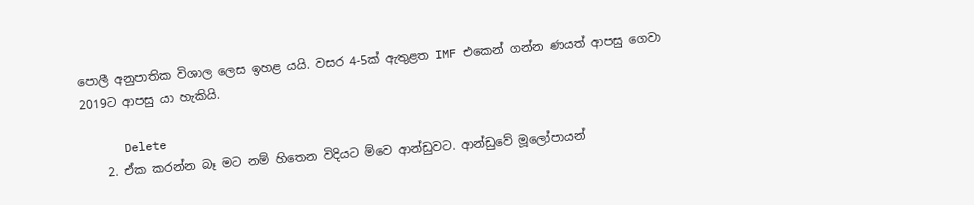පොලී අනුපාතික විශාල ලෙස ඉහළ යයි. වසර 4-5ක් ඇතුළත IMF එකෙන් ගන්න ණයත් ආපසු ගෙවා 2019ට ආපසු යා හැකියි.

      Delete
    2. ඒක කරන්න බෑ මට නම් හිතෙන විදියට ම්වෙ ආන්ඩුවට. ආන්ඩුවේ මූලෝපායන්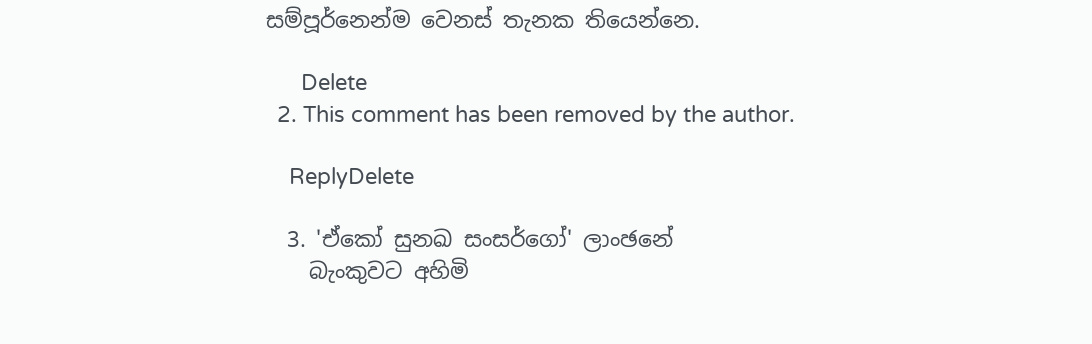සම්පූර්නෙන්ම වෙනස් තැනක තියෙන්නෙ.

      Delete
  2. This comment has been removed by the author.

    ReplyDelete

  3. 'ඒකෝ සුනඛ සංසර්ගෝ' ලාංඡනේ
    බැංකුවට අහිමි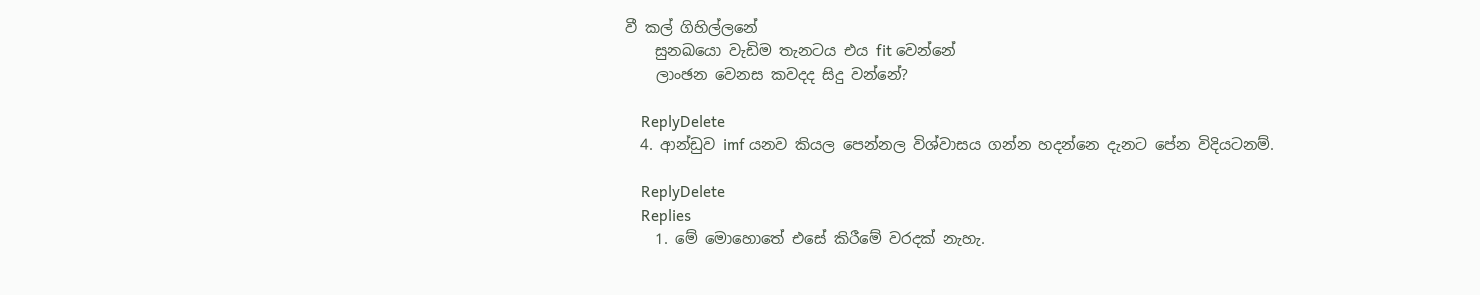වී කල් ගිහිල්ලනේ
    සුනඛයො වැඩිම තැනටය එය fit වෙන්නේ
    ලාංඡන වෙනස කවදද සිදු වන්නේ?

    ReplyDelete
  4. ආන්ඩුව imf යනව කියල පෙන්නල විශ්වාසය ගන්න හදන්නෙ දැනට පේන විදියටනම්.

    ReplyDelete
    Replies
    1. මේ මොහොතේ එසේ කිරීමේ වරදක් නැහැ.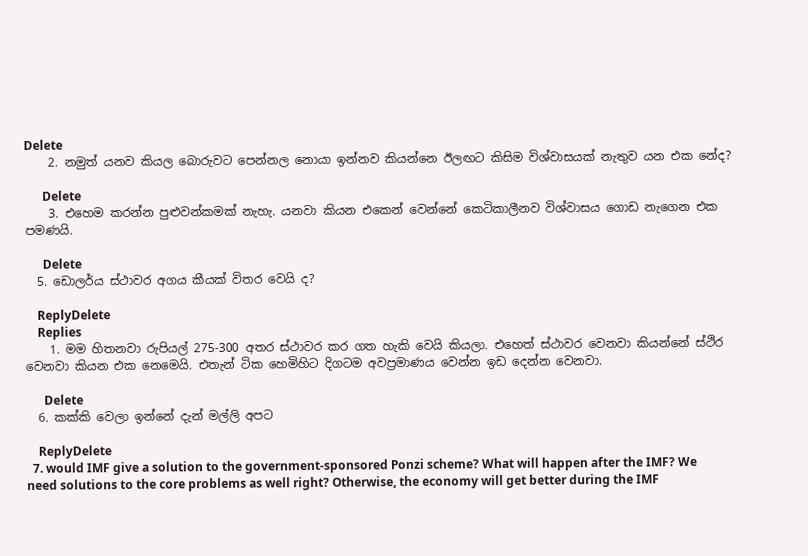Delete
    2. නමුත් යනව කියල බොරුවට පෙන්නල නොයා ඉන්නව කියන්නෙ ඊලඟට කිසිම විශ්වාසයක් නැතුව යන එක නේද?

      Delete
    3. එහෙම කරන්න පුළුවන්කමක් නැහැ. යනවා කියන එකෙන් වෙන්නේ කෙටිකාලීනව විශ්වාසය ගොඩ නැගෙන එක පමණයි.

      Delete
  5. ඩොලර්ය ස්ථාවර අගය කීයක් විතර වෙයි ද?

    ReplyDelete
    Replies
    1. මම හිතනවා රුපියල් 275-300 අතර ස්ථාවර කර ගත හැකි වෙයි කියලා. එහෙත් ස්ථාවර වෙනවා කියන්නේ ස්ථිර වෙනවා කියන එක නෙමෙයි. එතැන් ටික හෙමිහිට දිගටම අවප්‍රමාණය වෙන්න ඉඩ දෙන්න වෙනවා.

      Delete
  6. කක්කි වෙලා ඉන්නේ දැන් මල්ලි අපට

    ReplyDelete
  7. would IMF give a solution to the government-sponsored Ponzi scheme? What will happen after the IMF? We need solutions to the core problems as well right? Otherwise, the economy will get better during the IMF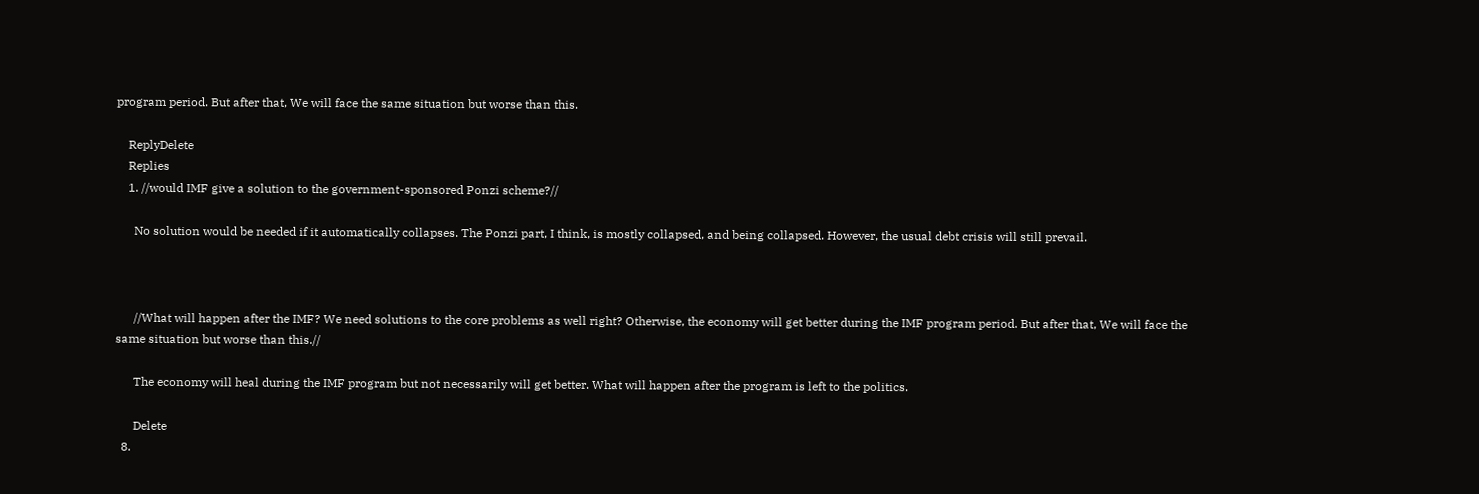program period. But after that, We will face the same situation but worse than this.

    ReplyDelete
    Replies
    1. //would IMF give a solution to the government-sponsored Ponzi scheme?//

      No solution would be needed if it automatically collapses. The Ponzi part, I think, is mostly collapsed, and being collapsed. However, the usual debt crisis will still prevail.



      //What will happen after the IMF? We need solutions to the core problems as well right? Otherwise, the economy will get better during the IMF program period. But after that, We will face the same situation but worse than this.//

      The economy will heal during the IMF program but not necessarily will get better. What will happen after the program is left to the politics.

      Delete
  8.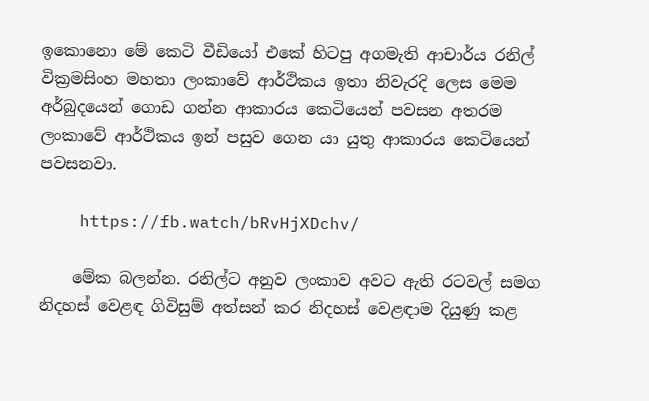ඉකොනො මේ කෙටි වීඩියෝ එකේ හිටපු අගමැති ආචාර්ය රනිල් වික්‍රමසිංහ මහතා ලංකාවේ ආර්ථිකය ඉතා නිවැරදි ලෙස මෙම අර්බුදයෙන් ගොඩ ගන්න ආකාරය කෙටියෙන් පවසන අතරම ලංකාවේ ආර්ථිකය ඉන් පසුව ගෙන යා යුතු ආකාරය කෙටියෙන් පවසනවා.

    https://fb.watch/bRvHjXDchv/

    මේක බලන්න. රනිල්ට අනුව ලංකාව අවට ඇති රටවල් සමග නිදහස් වෙළඳ ගිවිසුම් අත්සන් කර නිදහස් වෙළඳාම දියුණු කළ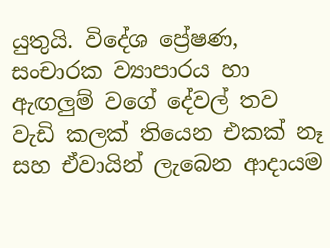යුතුයි. විදේශ ප්‍රේෂණ, සංචාරක ව්‍යාපාරය හා ඇඟලුම් වගේ දේවල් තව වැඩි කලක් තියෙන එකක් නෑ සහ ඒවායින් ලැබෙන ආදායම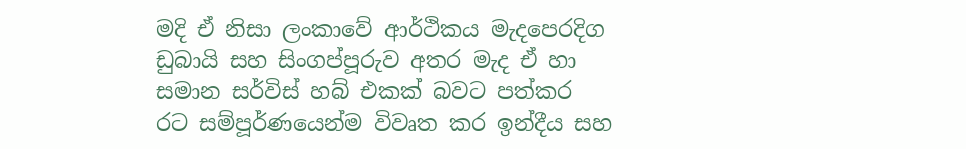මදි ඒ නිසා ලංකාවේ ආර්ථිකය මැදපෙරදිග ඩුබායි සහ සිංගප්පූරුව අතර මැද ඒ හා සමාන සර්විස් හබ් එකක් බවට පත්කර රට සම්පූර්ණයෙන්ම විවෘත කර ඉන්දීය සහ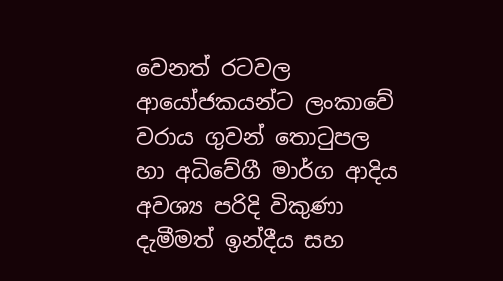වෙනත් රටවල ආයෝජකයන්ට ලංකාවේ වරාය ගුවන් තොටුපල හා අධිවේගී මාර්ග ආදිය අවශ්‍ය පරිදි විකුණා දැමීමත් ඉන්දීය සහ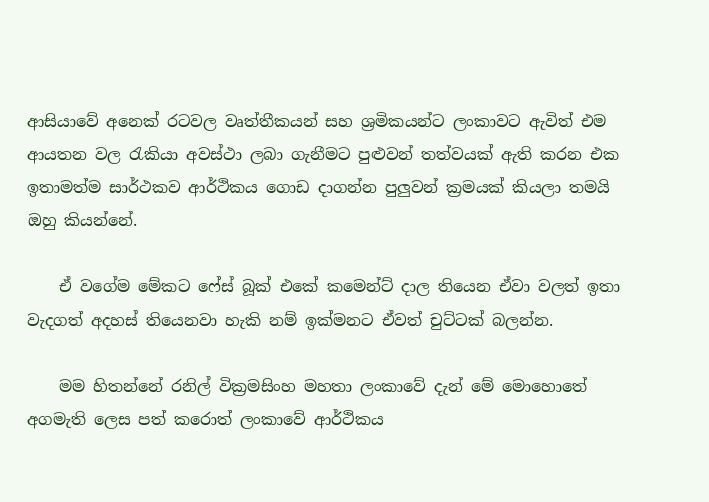ආසියාවේ අනෙක් රටවල වෘත්තීකයන් සහ ශ්‍රමිකයන්ට ලංකාවට ඇවිත් එම ආයතන වල රැකියා අවස්ථා ලබා ගැනීමට පුළුවන් තත්වයක් ඇති කරන එක ඉතාමත්ම සාර්ථකව ආර්ථිකය ගොඩ දාගන්න පුලුවන් ක්‍රමයක් කියලා තමයි ඔහු කියන්නේ.

    ඒ වගේම මේකට ෆේස් බූක් එකේ කමෙන්ට් දාල තියෙන ඒවා වලත් ඉතා වැදගත් අදහස් තියෙනවා හැකි නම් ඉක්මනට ඒවත් චුට්ටක් බලන්න.

    මම හිතන්නේ රනිල් වික්‍රමසිංහ මහතා ලංකාවේ දැන් මේ මොහොතේ අගමැති ලෙස පත් කරොත් ලංකාවේ ආර්ථිකය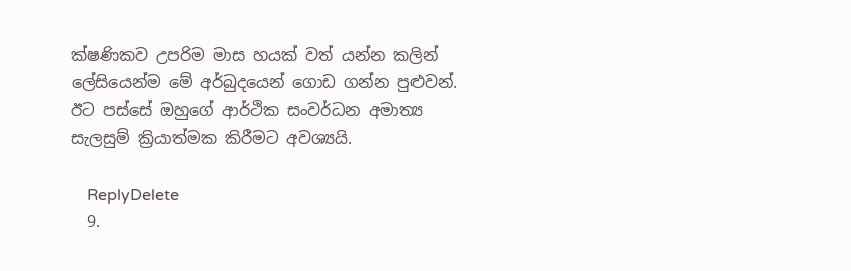ක්ෂණිකව උපරිම මාස හයක් වත් යන්න කලින් ලේසියෙන්ම මේ අර්බුදයෙන් ගොඩ ගන්න පුළුවන්. ඊට පස්සේ ඔහුගේ ආර්ථික සංවර්ධන අමාත්‍ය සැලසුම් ක්‍රියාත්මක කිරීමට අවශ්‍යයි.

    ReplyDelete
  9.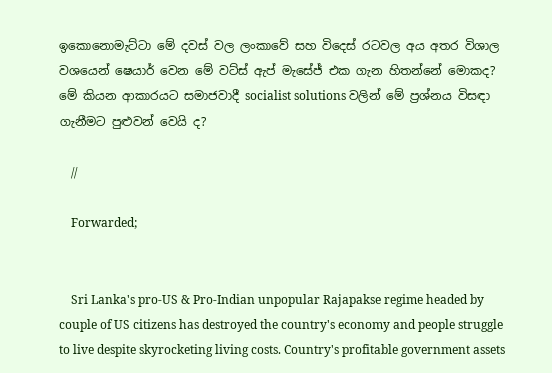ඉකොනොමැට්ටා මේ දවස් වල ලංකාවේ සහ විදෙස් රටවල අය අතර විශාල වශයෙන් ෂෙයාර් වෙන මේ වට්ස් ඇප් මැසේජ් එක ගැන හිතන්නේ මොකද? මේ කියන ආකාරයට සමාජවාදී socialist solutions වලින් මේ ප්‍රශ්නය විසඳා ගැනීමට පුළුවන් වෙයි ද?

    //

    Forwarded;


    Sri Lanka's pro-US & Pro-Indian unpopular Rajapakse regime headed by couple of US citizens has destroyed the country's economy and people struggle to live despite skyrocketing living costs. Country's profitable government assets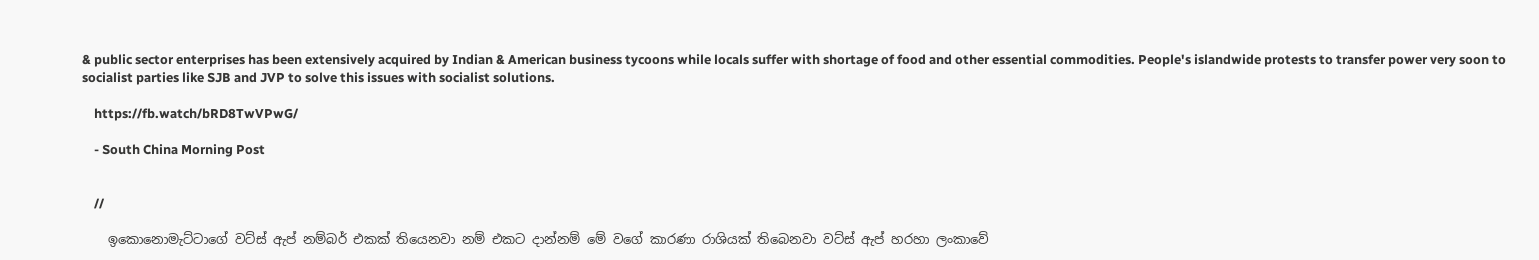& public sector enterprises has been extensively acquired by Indian & American business tycoons while locals suffer with shortage of food and other essential commodities. People's islandwide protests to transfer power very soon to socialist parties like SJB and JVP to solve this issues with socialist solutions.

    https://fb.watch/bRD8TwVPwG/

    - South China Morning Post


    //

    ඉකොනොමැට්ටාගේ වට්ස් ඇප් නම්බර් එකක් තියෙනවා නම් එකට දාන්නම් මේ වගේ කාරණා රාශියක් තිබෙනවා වට්ස් ඇප් හරහා ලංකාවේ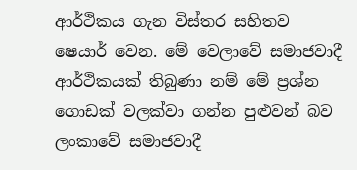ආර්ථිකය ගැන විස්තර සහිතව ෂෙයාර් වෙන. මේ වෙලාවේ සමාජවාදී ආර්ථිකයක් තිබුණා නම් මේ ප්‍රශ්න ගොඩක් වලක්වා ගන්න පුළුවන් බව ලංකාවේ සමාජවාදී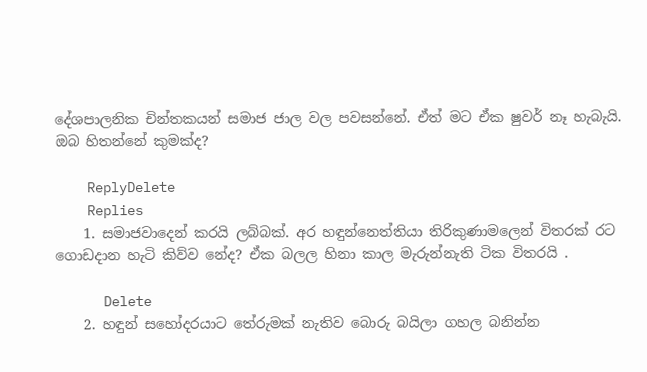දේශපාලනික චින්තකයන් සමාජ ජාල වල පවසන්නේ. ඒත් මට ඒක ෂුවර් නෑ හැබැයි. ඔබ හිතන්නේ කුමක්ද?

    ReplyDelete
    Replies
    1. සමාජවාදෙන් කරයි ලබ්බක්. අර හඳුන්නෙත්තියා තිරිකුණාමලෙන් විතරක් රට ගොඩදාන හැටි කිව්ව නේද? ඒක බලල හිනා කාල මැරුන්නැති ටික විතරයි .

      Delete
    2. හඳුන් සහෝදරයාට තේරුමක් නැතිව බොරු බයිලා ගහල බනින්න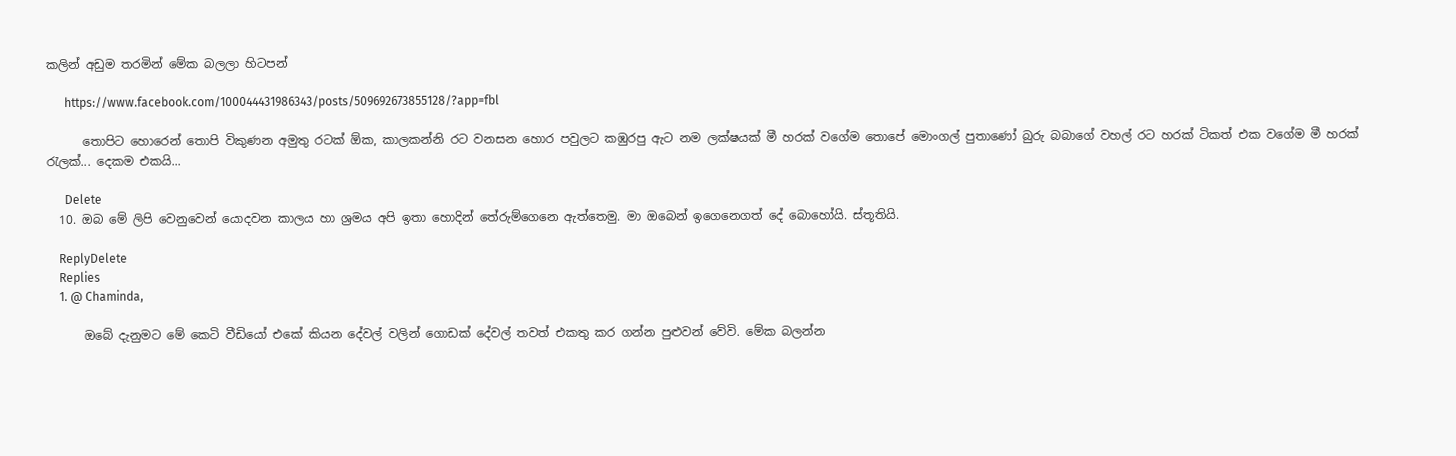කලින් අඩුම තරමින් මේක බලලා හිටපන්

      https://www.facebook.com/100044431986343/posts/509692673855128/?app=fbl

      තොපිට හොරෙන් තොපි විකුණන අමුතු රටක් ඕක, කාලකන්නි රට වනසන හොර පවුලට කඹුරපු ඇට නම ලක්ෂයක් මී හරක් වගේම තොපේ මොංගල් පුතාණෝ බුරු බබාගේ වහල් රට හරක් ටිකත් එක වගේම මී හරක් රැලක්... දෙකම එකයි...

      Delete
  10. ඔබ මේ ලිපි වෙනුවෙන් යොදවන කාලය හා ශ්‍රමය අපි ඉතා හොදින් තේරුම්ගෙනෙ ඇත්තෙමු. මා ඔබෙන් ඉගෙනෙගත් දේ බොහෝයි. ස්තූතියි.

    ReplyDelete
    Replies
    1. @ Chaminda,

      ඔබේ දැනුමට මේ කෙටි වීඩියෝ එකේ කියන දේවල් වලින් ගොඩක් දේවල් තවත් එකතු කර ගන්න පුළුවන් වේවි. මේක බලන්න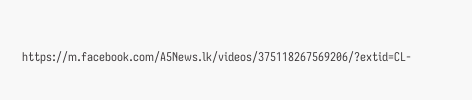https://m.facebook.com/A5News.lk/videos/375118267569206/?extid=CL-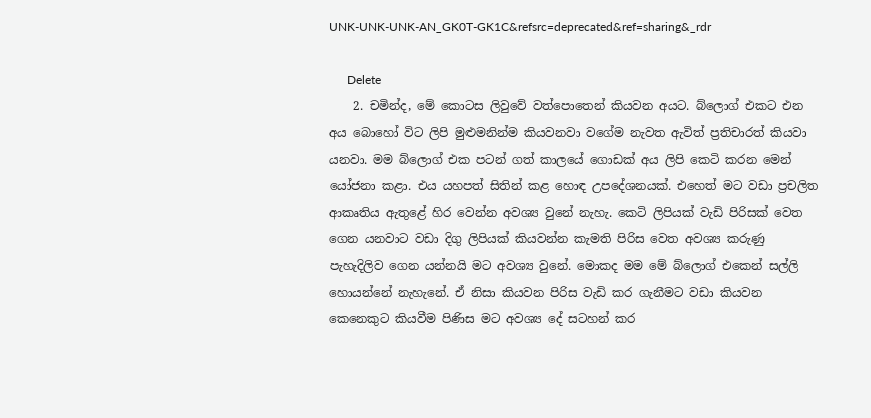UNK-UNK-UNK-AN_GK0T-GK1C&refsrc=deprecated&ref=sharing&_rdr

      Delete
    2. චමින්ද, මේ කොටස ලිවුවේ වත්පොතෙන් කියවන අයට. බ්ලොග් එකට එන අය බොහෝ විට ලිපි මුළුමනින්ම කියවනවා වගේම නැවත ඇවිත් ප්‍රතිචාරත් කියවා යනවා. මම බ්ලොග් එක පටන් ගත් කාලයේ ගොඩක් අය ලිපි කෙටි කරන මෙන් යෝජනා කළා. එය යහපත් සිතින් කළ හොඳ උපදේශනයක්. එහෙත් මට වඩා ප්‍රචලිත ආකෘතිය ඇතුළේ හිර වෙන්න අවශ්‍ය වුනේ නැහැ. කෙටි ලිපියක් වැඩි පිරිසක් වෙත ගෙන යනවාට වඩා දිගු ලිපියක් කියවන්න කැමති පිරිස වෙත අවශ්‍ය කරුණු පැහැදිලිව ගෙන යන්නයි මට අවශ්‍ය වුනේ. මොකද මම මේ බ්ලොග් එකෙන් සල්ලි හොයන්නේ නැහැනේ. ඒ නිසා කියවන පිරිස වැඩි කර ගැනීමට වඩා කියවන කෙනෙකුට කියවීම පිණිස මට අවශ්‍ය දේ සටහන් කර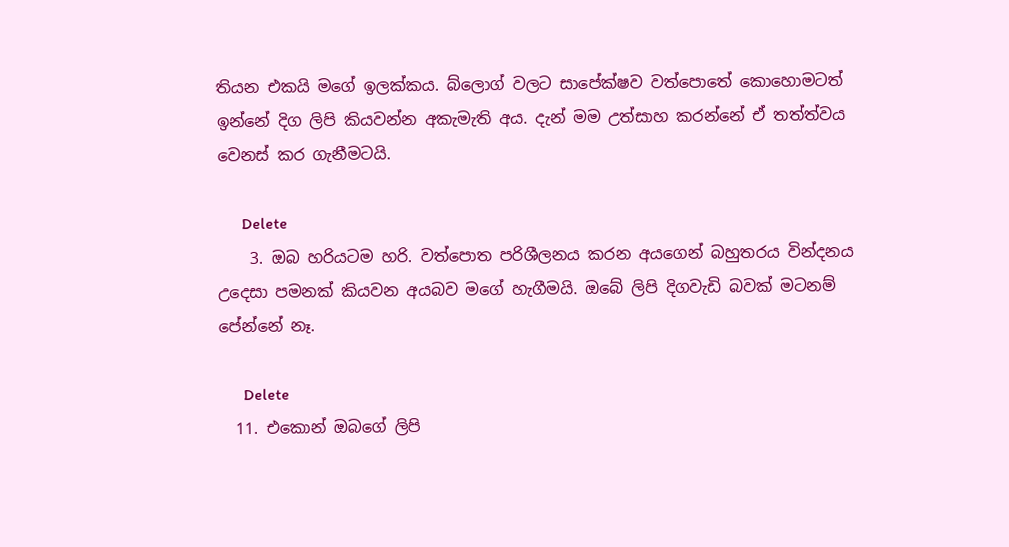තියන එකයි මගේ ඉලක්කය. බ්ලොග් වලට සාපේක්ෂව වත්පොතේ කොහොමටත් ඉන්නේ දිග ලිපි කියවන්න අකැමැති අය. දැන් මම උත්සාහ කරන්නේ ඒ තත්ත්වය වෙනස් කර ගැනීමටයි.

      Delete
    3. ඔබ හරියටම හරි. වත්පොත පරිශීලනය කරන අයගෙන් බහුතරය වින්දනය උදෙසා පමනක් කියවන අයබව මගේ හැගීමයි. ඔබේ ලිපි දිගවැඩි බවක් මටනම් පේන්නේ නෑ.

      Delete
  11. එකොන් ඔබගේ ලිපි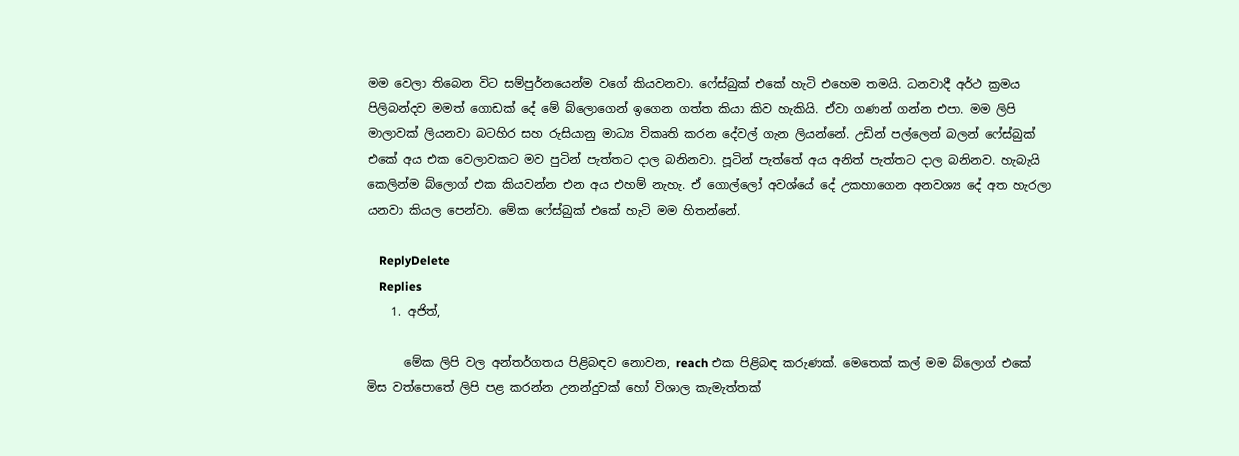මම වෙලා තිබෙන විට සම්පුර්නයෙන්ම වගේ කියවනවා. ෆේස්බුක් එකේ හැටි එහෙම තමයි. ධනවාදී අර්ථ ක්‍රමය පිලිබන්දව මමත් ගොඩක් දේ මේ බ්ලොගෙන් ඉගෙන ගත්ත කියා කිව හැකියි. ඒවා ගණන් ගන්න එපා. මම ලිපි මාලාවක් ලියනවා බටහිර සහ රුසියානු මාධ්‍ය විකෘති කරන දේවල් ගැන ලියන්නේ. උඩින් පල්ලෙන් බලන් ෆේස්බුක් එකේ අය එක වෙලාවකට මව පුටින් පැත්තට දාල බනිනවා. පූටින් පැත්තේ අය අනිත් පැත්තට දාල බනිනව. හැබැයි කෙලින්ම බ්ලොග් එක කියවන්න එන අය එහම් නැහැ. ඒ ගොල්ලෝ අවශ්යේ දේ උකහාගෙන අනවශ්‍ය දේ අත හැරලා යනවා කියල පෙන්වා. මේක ෆේස්බුක් එකේ හැටි මම හිතන්නේ.

    ReplyDelete
    Replies
    1. අජිත්,

      මේක ලිපි වල අන්තර්ගතය පිළිබඳව නොවන, reach එක පිළිබඳ කරුණක්. මෙතෙක් කල් මම බ්ලොග් එකේ මිස වත්පොතේ ලිපි පළ කරන්න උනන්දුවක් හෝ විශාල කැමැත්තක්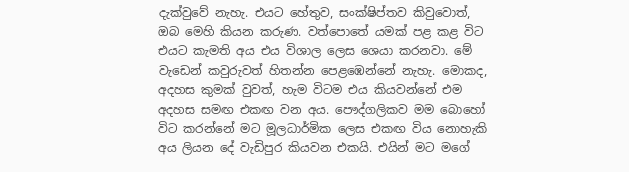දැක්වුවේ නැහැ. එයට හේතුව, සංක්ෂිප්තව කිවුවොත්, ඔබ මෙහි කියන කරුණ. වත්පොතේ යමක් පළ කළ විට එයට කැමති අය එය විශාල ලෙස ශෙයා කරනවා. මේ වැඩෙන් කවුරුවත් හිතන්න පෙළඹෙන්නේ නැහැ. මොකද, අදහස කුමක් වුවත්, හැම විටම එය කියවන්නේ එම අදහස සමඟ එකඟ වන අය. පෞද්ගලිකව මම බොහෝ විට කරන්නේ මට මූලධාර්මික ලෙස එකඟ විය නොහැකි අය ලියන දේ වැඩිපුර කියවන එකයි. එයින් මට මගේ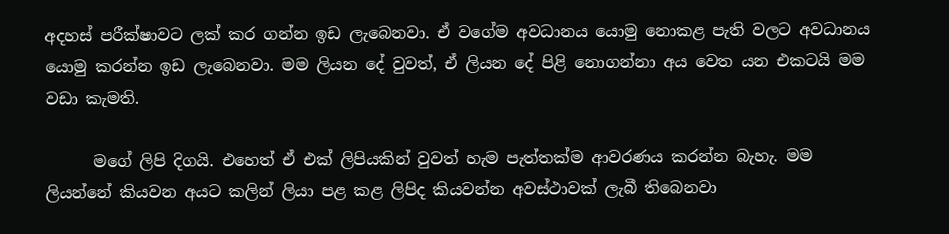අදහස් පරීක්ෂාවට ලක් කර ගන්න ඉඩ ලැබෙනවා. ඒ වගේම අවධානය යොමු නොකළ පැති වලට අවධානය යොමු කරන්න ඉඩ ලැබෙනවා. මම ලියන දේ වුවත්, ඒ ලියන දේ පිළි නොගන්නා අය වෙත යන එකටයි මම වඩා කැමති.

      මගේ ලිපි දිගයි. එහෙත් ඒ එක් ලිපියකින් වුවත් හැම පැත්තක්ම ආවරණය කරන්න බැහැ. මම ලියන්නේ කියවන අයට කලින් ලියා පළ කළ ලිපිද කියවන්න අවස්ථාවක් ලැබී තිබෙනවා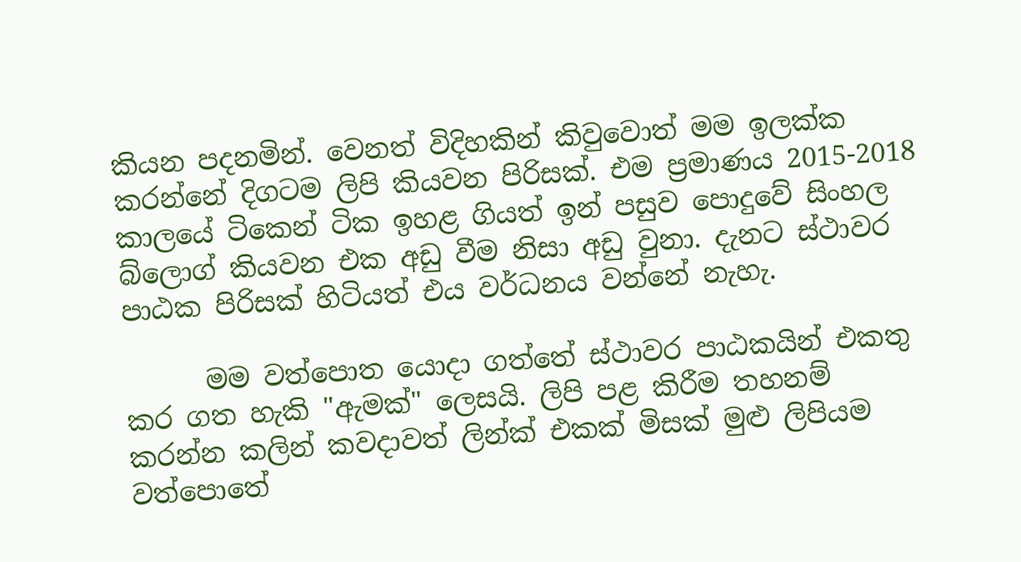කියන පදනමින්. වෙනත් විදිහකින් කිවුවොත් මම ඉලක්ක කරන්නේ දිගටම ලිපි කියවන පිරිසක්. එම ප්‍රමාණය 2015-2018 කාලයේ ටිකෙන් ටික ඉහළ ගියත් ඉන් පසුව පොදුවේ සිංහල බ්ලොග් කියවන එක අඩු වීම නිසා අඩු වුනා. දැනට ස්ථාවර පාඨක පිරිසක් හිටියත් එය වර්ධනය වන්නේ නැහැ.

      මම වත්පොත යොදා ගත්තේ ස්ථාවර පාඨකයින් එකතු කර ගත හැකි "ඇමක්" ලෙසයි. ලිපි පළ කිරීම තහනම් කරන්න කලින් කවදාවත් ලින්ක් එකක් මිසක් මුළු ලිපියම වත්පොතේ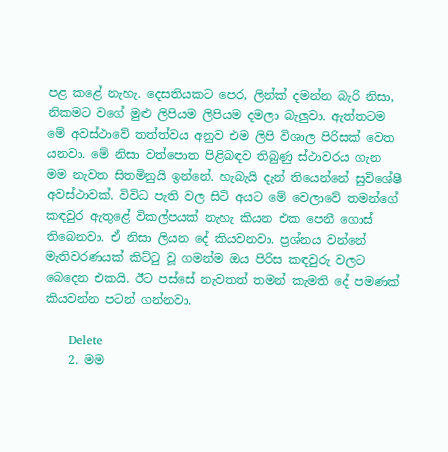පළ කළේ නැහැ. දෙසතියකට පෙර, ලින්ක් දමන්න බැරි නිසා, නිකමට වගේ මුළු ලිපියම ලිපියම දමලා බැලුවා. ඇත්තටම මේ අවස්ථාවේ තත්ත්වය අනුව එම ලිපි විශාල පිරිසක් වෙත යනවා. මේ නිසා වත්පොත පිළිබඳව තිබුණු ස්ථාවරය ගැන මම නැවත සිතමිනුයි ඉන්නේ. හැබැයි දැන් තියෙන්නේ සුවිශේෂී අවස්ථාවක්. විවිධ පැති වල සිටි අයට මේ වෙලාවේ තමන්ගේ කඳවුර ඇතුළේ විකල්පයක් නැහැ කියන එක පෙනී ගොස් තිබෙනවා. ඒ නිසා ලියන දේ කියවනවා. ප්‍රශ්නය වන්නේ මැතිවරණයක් කිට්ටු වූ ගමන්ම ඔය පිරිස කඳවුරු වලට බෙදෙන එකයි. ඊට පස්සේ නැවතත් තමන් කැමති දේ පමණක් කියවන්න පටන් ගන්නවා.

      Delete
    2. මම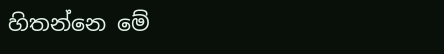හිතන්නෙ මේ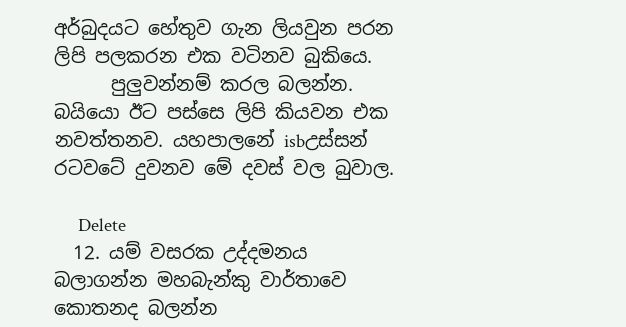අර්බුදයට හේතුව ගැන ලියවුන පරන ලිපි පලකරන එක වටිනව බුකියෙ.
      පුලුවන්නම් කරල බලන්න. බයියො ඊට පස්සෙ ලිපි කියවන එක නවත්තනව. යහපාලනේ isbඋස්සන් රටවටේ දුවනව මේ දවස් වල බුවාල.

      Delete
  12. යම් වසරක උද්දමනය බලාගන්න මහබැන්කු වාර්තාවෙ කොතනද බලන්න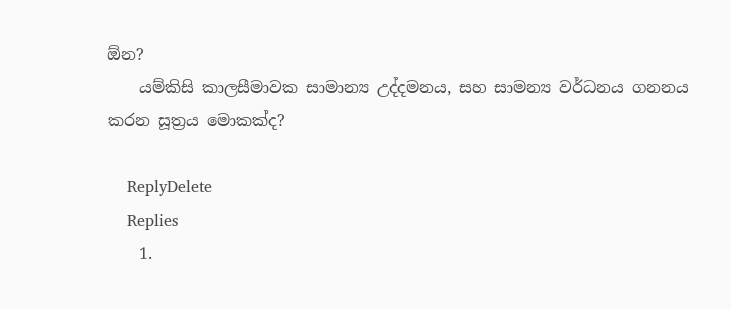ඕන?
    යම්කිසි කාලසීමාවක සාමාන්‍ය උද්දමනය, සහ සාමන්‍ය වර්ධනය ගනනය කරන සූත්‍රය මොකක්ද?

    ReplyDelete
    Replies
    1.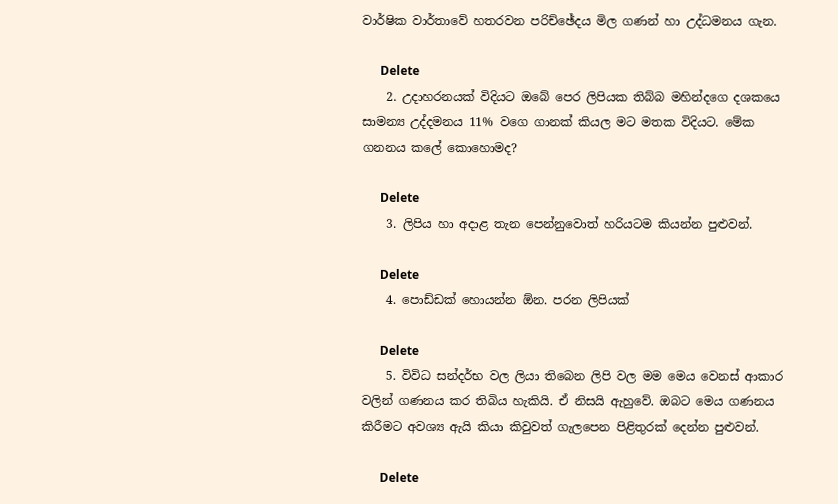වාර්ෂික වාර්තාවේ හතරවන පරිච්ඡේදය මිල ගණන් හා උද්ධමනය ගැන.

      Delete
    2. උදාහරනයක් විදියට ඔබේ පෙර ලිපියක තිබ්බ මහින්දගෙ දශකයෙ සාමන්‍ය උද්දමනය 11% වගෙ ගානක් කියල මට මතක විදියට. මේක ගනනය කලේ කොහොමද?

      Delete
    3. ලිපිය හා අදාළ තැන පෙන්නුවොත් හරියටම කියන්න පුළුවන්.

      Delete
    4. පොඩ්ඩක් හොයන්න ඕන. පරන ලිපියක්

      Delete
    5. විවිධ සන්දර්භ වල ලියා තිබෙන ලිපි වල මම මෙය වෙනස් ආකාර වලින් ගණනය කර තිබිය හැකියි. ඒ නිසයි ඇහුවේ. ඔබට මෙය ගණනය කිරීමට අවශ්‍ය ඇයි කියා කිවුවත් ගැලපෙන පිළිතුරක් දෙන්න පුළුවන්.

      Delete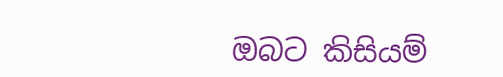ඔබට කිසියම්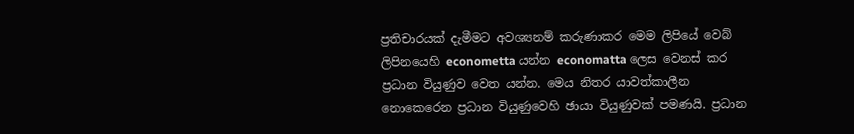ප්‍රතිචාරයක් දැමීමට අවශ්‍යනම් කරුණාකර මෙම ලිපියේ වෙබ් ලිපිනයෙහි econometta යන්න economatta ලෙස වෙනස් කර ප්‍රධාන වියුණුව වෙත යන්න. මෙය නිතර යාවත්කාලීන නොකෙරෙන ප්‍රධාන වියුණුවෙහි ඡායා වියුණුවක් පමණයි. ප්‍රධාන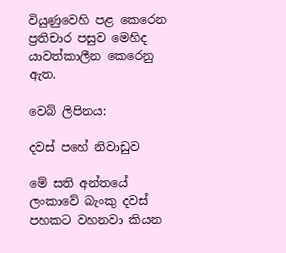වියුණුවෙහි පළ කෙරෙන ප්‍රතිචාර පසුව මෙහිද යාවත්කාලීන කෙරෙනු ඇත.

වෙබ් ලිපිනය:

දවස් පහේ නිවාඩුව

මේ සති අන්තයේ ලංකාවේ බැංකු දවස් පහකට වහනවා කියන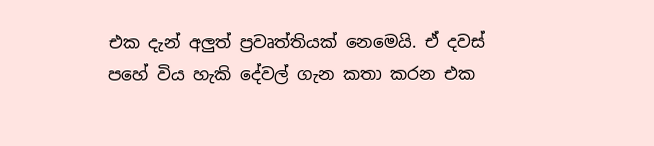එක දැන් අලුත් ප්‍රවෘත්තියක් නෙමෙයි. ඒ දවස් පහේ විය හැකි දේවල් ගැන කතා කරන එක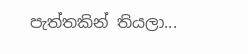පැත්තකින් තියලා...